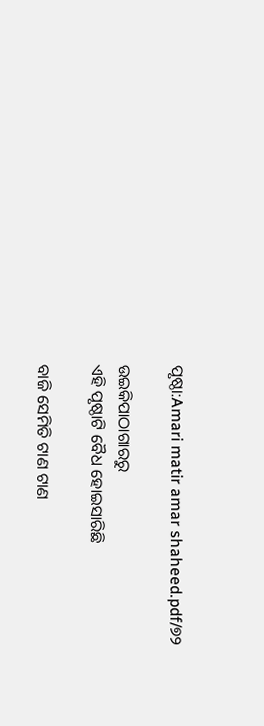ପୃଷ୍ଠା:Amari matir amar shaheed.pdf/୭୨

ଉଇକିପାଠାଗାର‌ରୁ
ଏହି ପୃଷ୍ଠାଟି ବୈଧ ହୋଇସାରିଛି

ବାଜି ସେମିତି ଟାଣ ଟାଣ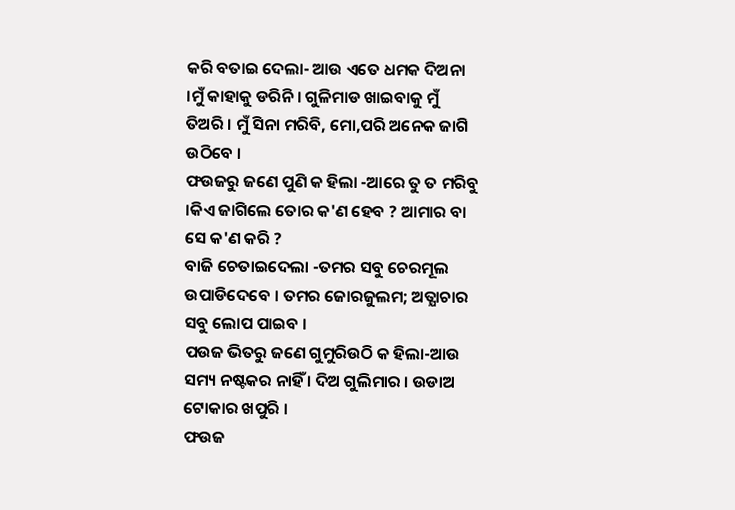କରି ବତାଇ ଦେଲା- ଆଉ ଏତେ ଧମକ ଦିଅନା ।ମୁଁ କାହାକୁ ଡରିନି । ଗୁଳିମାଡ ଖାଇବାକୁ ମୁଁ ତିଅରି । ମୁଁ ସିନା ମରିବି, ମୋ,ପରି ଅନେକ ଜାଗି ଉଠିବେ ।
ଫଉଜରୁ ଜଣେ ପୁଣି କ ହିଲା -ଆରେ ତୁ ତ ମରିବୁ ।କିଏ ଜାଗିଲେ ତୋର କ'ଣ ହେବ ? ଆମାର ବା ସେ କ'ଣ କରି ?
ବାଜି ଚେତାଇଦେଲା -ତମର ସବୁ ଚେରମୂଲ ଉପାଡିଦେବେ । ତମର ଜୋରଜୁଲମ; ଅତ୍ଯାଚାର ସବୁ ଲୋପ ପାଇବ ।
ପଉଜ ଭିତରୁ ଜଣେ ଗୁମୁରିଉଠି କ ହିଲା-ଆଉ ସମ୍ୟ ନଷ୍ଟକର ନାହିଁ । ଦିଅ ଗୁଲିମାର । ଉଡାଅ ଟୋକାର ଖପୁରି ।
ଫଉଜ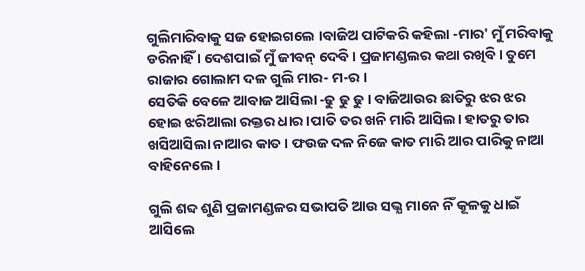ଗୁଲିମାରିବାକୁ ସଜ ହୋଇଗଲେ ।ବାଜିଅ ପାଟିକରି କହିଲା -ମାର' ମୁଁ ମରିବାକୁ ଡରିନାହିଁ । ଦେଶପାଇଁ ମୁଁ ଜୀବନ୍ ଦେବି । ପ୍ରଜାମଣ୍ଡଲର କଥା ରଖିବି । ତୁମେ ରାଜାର ଗୋଲାମ ଦଳ ଗୁଲି ମାର- ମ-ର ।
ସେତିକି ବେଳେ ଆବାଜ ଆସିଲା -ଢୁ ଢୁ ଢୁ । ବାଜିଆଉର ଛାତିରୁ ଝର ଝର ହୋଇ ଝରିଆଲା ରକ୍ତର ଧାର ।ପାତି ତର ଖନି ମାରି ଆସିଲ। ହାତରୁ ତାର ଖସିଆସିଲା ନାଆର କାତ । ଫଉଜ ଦଳ ନିଜେ କାତ ମାରି ଆର ପାରିକୁ ନାଆ ବାହିନେଲେ ।

ଗୁଲି ଶବ୍ଦ ଶୁଣି ପ୍ରଜାମଣ୍ଡଳର ସଭାପତି ଆଉ ସଭ୍ଯ ମାନେ ନିଁ କୂଳକୁ ଧାଇଁ ଆସିଲେ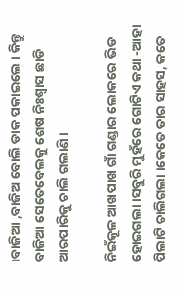।ବାଜିଆ ,ବାଜିଅ ବୋଲି ଡାକ ପକାଇଲେ । କିନ୍ତୁ ବାଜିଆ ସେତେବେଲକୁ ଶେଷ ନିଃଶ୍ୱାସ ଛାଡି ଆରପାରିକୁ ଚାଲି ଗଲାଣି ।

ନିଇଁକୂଳ ଆଖପାଖ ଗାଁ ଗଣ୍ଡାର ଲୋକରେ ଭିଡ ହୋଇଗଲା ।ସବୁରି ମୁହଁରେ ଗୋଟିଏ କଥା -ଆହା ପିଲାଟି ଚାଲିଗଲା ।କେତେ ତାର ସାହସ, କତେ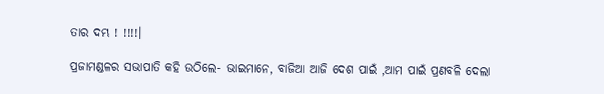ତାର ଦମ୍ଭ ! !!!!।

ପ୍ରଜାମଣ୍ଡଳର ସଭାପାତି କହି ଉଠିଲେ- ଭାଇମାନେ, ବାଜିଆ ଆଜି ଦେଶ ପାଇଁ ,ଆମ ପାଇଁ ପ୍ରଣବଳି ଦେଲା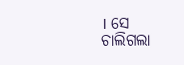। ସେ ଚାଲିଗଲା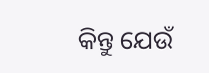କିନ୍ତୁ ଯେଉଁ